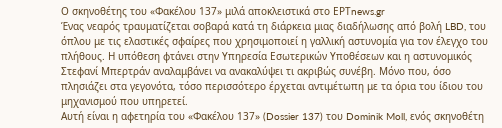Ο σκηνοθέτης του «Φακέλου 137» μιλά αποκλειστικά στο EΡΤnews.gr
Ένας νεαρός τραυματίζεται σοβαρά κατά τη διάρκεια μιας διαδήλωσης από βολή LBD, του όπλου με τις ελαστικές σφαίρες που χρησιμοποιεί η γαλλική αστυνομία για τον έλεγχο του πλήθους. Η υπόθεση φτάνει στην Υπηρεσία Εσωτερικών Υποθέσεων και η αστυνομικός Στεφανί Μπερτράν αναλαμβάνει να ανακαλύψει τι ακριβώς συνέβη. Μόνο που, όσο πλησιάζει στα γεγονότα, τόσο περισσότερο έρχεται αντιμέτωπη με τα όρια του ίδιου του μηχανισμού που υπηρετεί.
Αυτή είναι η αφετηρία του «Φακέλου 137» (Dossier 137) του Dominik Moll, ενός σκηνοθέτη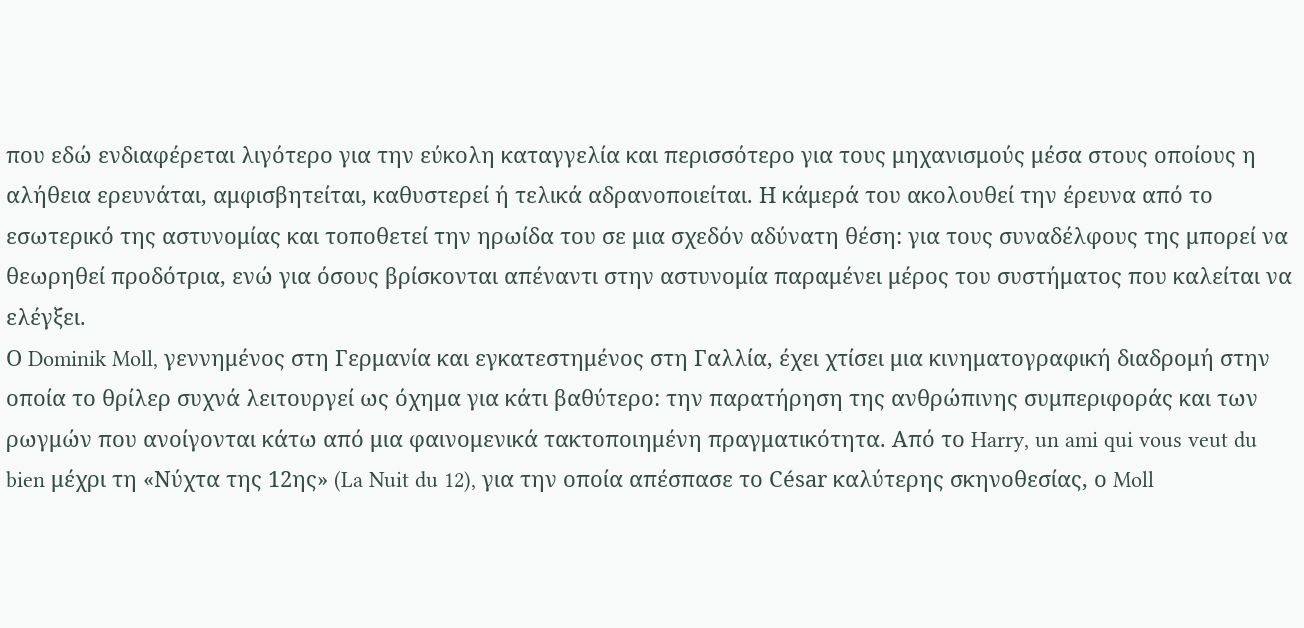που εδώ ενδιαφέρεται λιγότερο για την εύκολη καταγγελία και περισσότερο για τους μηχανισμούς μέσα στους οποίους η αλήθεια ερευνάται, αμφισβητείται, καθυστερεί ή τελικά αδρανοποιείται. Η κάμερά του ακολουθεί την έρευνα από το εσωτερικό της αστυνομίας και τοποθετεί την ηρωίδα του σε μια σχεδόν αδύνατη θέση: για τους συναδέλφους της μπορεί να θεωρηθεί προδότρια, ενώ για όσους βρίσκονται απέναντι στην αστυνομία παραμένει μέρος του συστήματος που καλείται να ελέγξει.
Ο Dominik Moll, γεννημένος στη Γερμανία και εγκατεστημένος στη Γαλλία, έχει χτίσει μια κινηματογραφική διαδρομή στην οποία το θρίλερ συχνά λειτουργεί ως όχημα για κάτι βαθύτερο: την παρατήρηση της ανθρώπινης συμπεριφοράς και των ρωγμών που ανοίγονται κάτω από μια φαινομενικά τακτοποιημένη πραγματικότητα. Από το Harry, un ami qui vous veut du bien μέχρι τη «Νύχτα της 12ης» (La Nuit du 12), για την οποία απέσπασε το César καλύτερης σκηνοθεσίας, ο Moll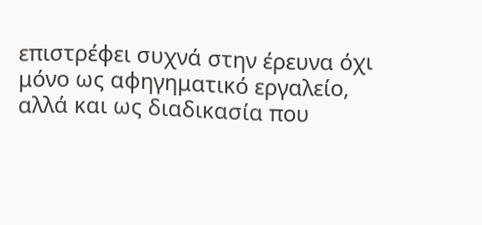επιστρέφει συχνά στην έρευνα όχι μόνο ως αφηγηματικό εργαλείο, αλλά και ως διαδικασία που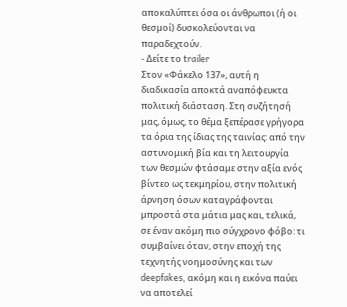αποκαλύπτει όσα οι άνθρωποι (ή οι θεσμοί) δυσκολεύονται να παραδεχτούν.
- Δείτε το trailer
Στον «Φάκελο 137», αυτή η διαδικασία αποκτά αναπόφευκτα πολιτική διάσταση. Στη συζήτησή μας, όμως, το θέμα ξεπέρασε γρήγορα τα όρια της ίδιας της ταινίας: από την αστυνομική βία και τη λειτουργία των θεσμών φτάσαμε στην αξία ενός βίντεο ως τεκμηρίου, στην πολιτική άρνηση όσων καταγράφονται μπροστά στα μάτια μας και, τελικά, σε έναν ακόμη πιο σύγχρονο φόβο: τι συμβαίνει όταν, στην εποχή της τεχνητής νοημοσύνης και των deepfakes, ακόμη και η εικόνα παύει να αποτελεί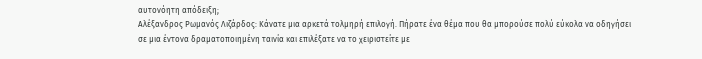αυτονόητη απόδειξη;
Αλέξανδρος Ρωμανός Λιζάρδος: Κάνατε μια αρκετά τολμηρή επιλογή. Πήρατε ένα θέμα που θα μπορούσε πολύ εύκολα να οδηγήσει σε μια έντονα δραματοποιημένη ταινία και επιλέξατε να το χειριστείτε με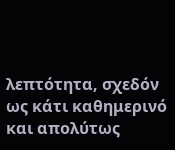λεπτότητα, σχεδόν ως κάτι καθημερινό και απολύτως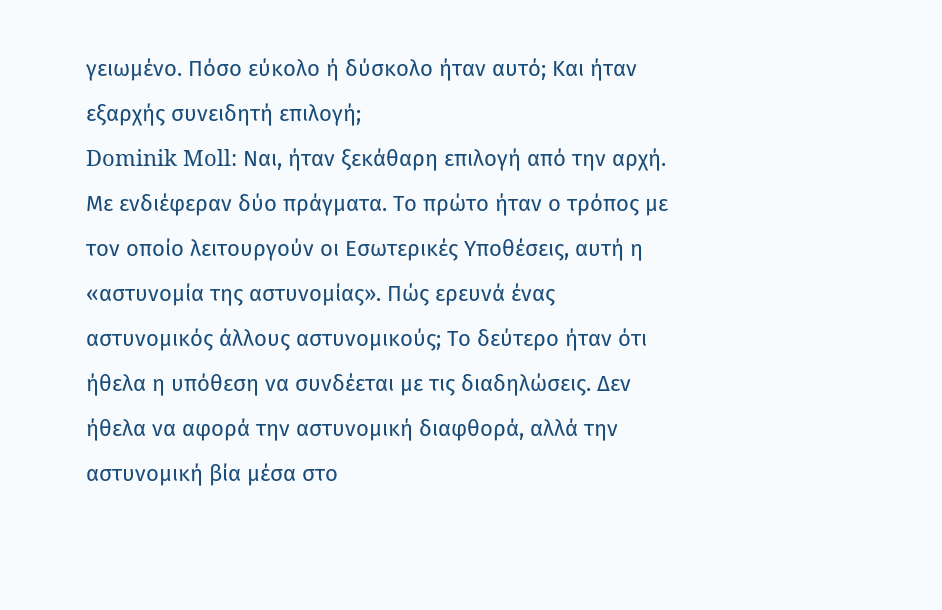γειωμένο. Πόσο εύκολο ή δύσκολο ήταν αυτό; Και ήταν εξαρχής συνειδητή επιλογή;
Dominik Moll: Ναι, ήταν ξεκάθαρη επιλογή από την αρχή. Με ενδιέφεραν δύο πράγματα. Το πρώτο ήταν ο τρόπος με τον οποίο λειτουργούν οι Εσωτερικές Υποθέσεις, αυτή η «αστυνομία της αστυνομίας». Πώς ερευνά ένας αστυνομικός άλλους αστυνομικούς; Το δεύτερο ήταν ότι ήθελα η υπόθεση να συνδέεται με τις διαδηλώσεις. Δεν ήθελα να αφορά την αστυνομική διαφθορά, αλλά την αστυνομική βία μέσα στο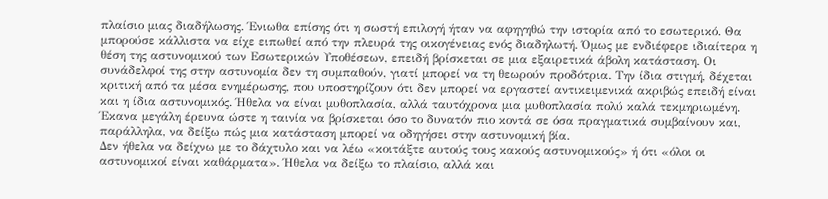πλαίσιο μιας διαδήλωσης. Ένιωθα επίσης ότι η σωστή επιλογή ήταν να αφηγηθώ την ιστορία από το εσωτερικό. Θα μπορούσε κάλλιστα να είχε ειπωθεί από την πλευρά της οικογένειας ενός διαδηλωτή. Όμως με ενδιέφερε ιδιαίτερα η θέση της αστυνομικού των Εσωτερικών Υποθέσεων, επειδή βρίσκεται σε μια εξαιρετικά άβολη κατάσταση. Οι συνάδελφοί της στην αστυνομία δεν τη συμπαθούν, γιατί μπορεί να τη θεωρούν προδότρια. Την ίδια στιγμή, δέχεται κριτική από τα μέσα ενημέρωσης, που υποστηρίζουν ότι δεν μπορεί να εργαστεί αντικειμενικά ακριβώς επειδή είναι και η ίδια αστυνομικός. Ήθελα να είναι μυθοπλασία, αλλά ταυτόχρονα μια μυθοπλασία πολύ καλά τεκμηριωμένη. Έκανα μεγάλη έρευνα ώστε η ταινία να βρίσκεται όσο το δυνατόν πιο κοντά σε όσα πραγματικά συμβαίνουν και, παράλληλα, να δείξω πώς μια κατάσταση μπορεί να οδηγήσει στην αστυνομική βία.
Δεν ήθελα να δείχνω με το δάχτυλο και να λέω «κοιτάξτε αυτούς τους κακούς αστυνομικούς» ή ότι «όλοι οι αστυνομικοί είναι καθάρματα». Ήθελα να δείξω το πλαίσιο, αλλά και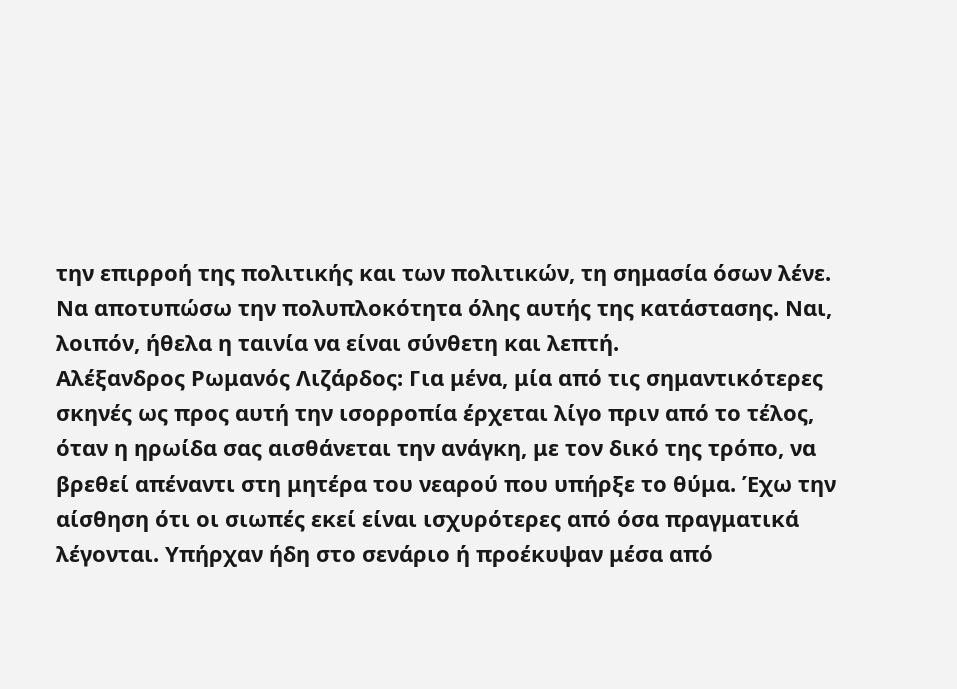την επιρροή της πολιτικής και των πολιτικών, τη σημασία όσων λένε. Να αποτυπώσω την πολυπλοκότητα όλης αυτής της κατάστασης. Ναι, λοιπόν, ήθελα η ταινία να είναι σύνθετη και λεπτή.
Αλέξανδρος Ρωμανός Λιζάρδος: Για μένα, μία από τις σημαντικότερες σκηνές ως προς αυτή την ισορροπία έρχεται λίγο πριν από το τέλος, όταν η ηρωίδα σας αισθάνεται την ανάγκη, με τον δικό της τρόπο, να βρεθεί απέναντι στη μητέρα του νεαρού που υπήρξε το θύμα. Έχω την αίσθηση ότι οι σιωπές εκεί είναι ισχυρότερες από όσα πραγματικά λέγονται. Υπήρχαν ήδη στο σενάριο ή προέκυψαν μέσα από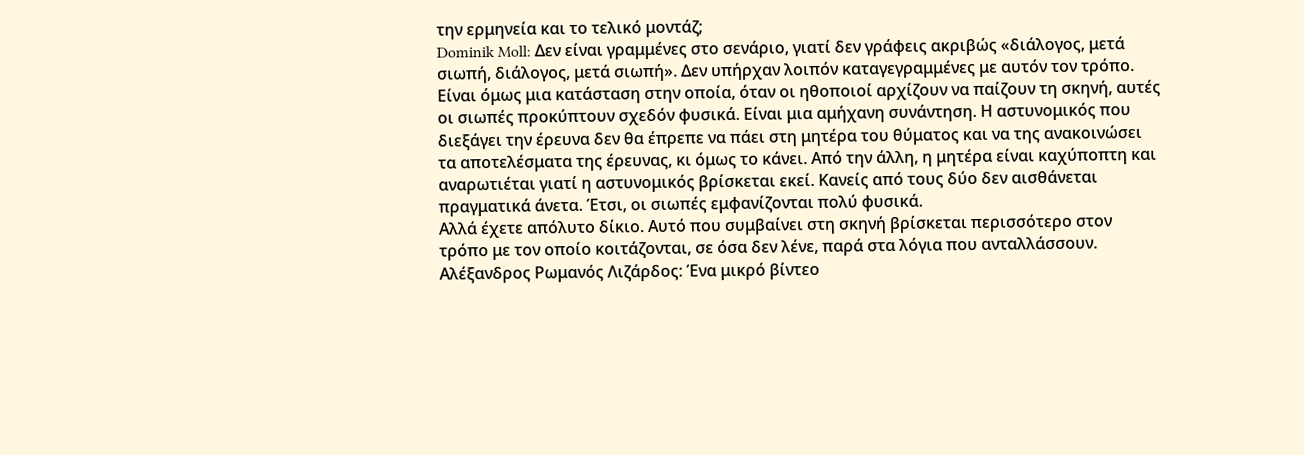την ερμηνεία και το τελικό μοντάζ;
Dominik Moll: Δεν είναι γραμμένες στο σενάριο, γιατί δεν γράφεις ακριβώς «διάλογος, μετά σιωπή, διάλογος, μετά σιωπή». Δεν υπήρχαν λοιπόν καταγεγραμμένες με αυτόν τον τρόπο. Είναι όμως μια κατάσταση στην οποία, όταν οι ηθοποιοί αρχίζουν να παίζουν τη σκηνή, αυτές οι σιωπές προκύπτουν σχεδόν φυσικά. Είναι μια αμήχανη συνάντηση. Η αστυνομικός που διεξάγει την έρευνα δεν θα έπρεπε να πάει στη μητέρα του θύματος και να της ανακοινώσει τα αποτελέσματα της έρευνας, κι όμως το κάνει. Από την άλλη, η μητέρα είναι καχύποπτη και αναρωτιέται γιατί η αστυνομικός βρίσκεται εκεί. Κανείς από τους δύο δεν αισθάνεται πραγματικά άνετα. Έτσι, οι σιωπές εμφανίζονται πολύ φυσικά.
Αλλά έχετε απόλυτο δίκιο. Αυτό που συμβαίνει στη σκηνή βρίσκεται περισσότερο στον τρόπο με τον οποίο κοιτάζονται, σε όσα δεν λένε, παρά στα λόγια που ανταλλάσσουν.
Αλέξανδρος Ρωμανός Λιζάρδος: Ένα μικρό βίντεο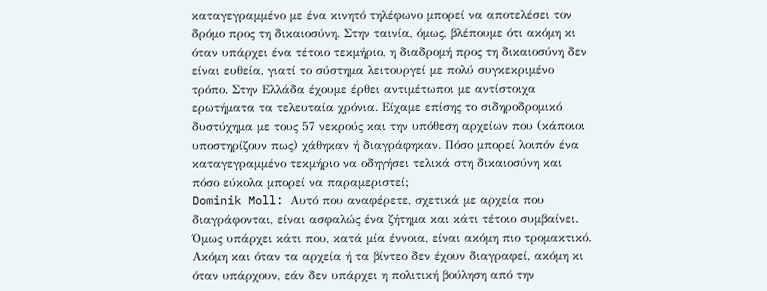καταγεγραμμένο με ένα κινητό τηλέφωνο μπορεί να αποτελέσει τον δρόμο προς τη δικαιοσύνη. Στην ταινία, όμως, βλέπουμε ότι ακόμη κι όταν υπάρχει ένα τέτοιο τεκμήριο, η διαδρομή προς τη δικαιοσύνη δεν είναι ευθεία, γιατί το σύστημα λειτουργεί με πολύ συγκεκριμένο τρόπο. Στην Ελλάδα έχουμε έρθει αντιμέτωποι με αντίστοιχα ερωτήματα τα τελευταία χρόνια. Είχαμε επίσης το σιδηροδρομικό δυστύχημα με τους 57 νεκρούς και την υπόθεση αρχείων που (κάποιοι υποστηρίζουν πως) χάθηκαν ή διαγράφηκαν. Πόσο μπορεί λοιπόν ένα καταγεγραμμένο τεκμήριο να οδηγήσει τελικά στη δικαιοσύνη και πόσο εύκολα μπορεί να παραμεριστεί;
Dominik Moll: Αυτό που αναφέρετε, σχετικά με αρχεία που διαγράφονται, είναι ασφαλώς ένα ζήτημα και κάτι τέτοιο συμβαίνει. Όμως υπάρχει κάτι που, κατά μία έννοια, είναι ακόμη πιο τρομακτικό. Ακόμη και όταν τα αρχεία ή τα βίντεο δεν έχουν διαγραφεί, ακόμη κι όταν υπάρχουν, εάν δεν υπάρχει η πολιτική βούληση από την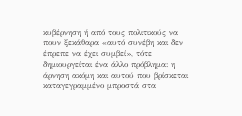κυβέρνηση ή από τους πολιτικούς να πουν ξεκάθαρα «αυτό συνέβη και δεν έπρεπε να έχει συμβεί», τότε δημιουργείται ένα άλλο πρόβλημα: η άρνηση ακόμη και αυτού που βρίσκεται καταγεγραμμένο μπροστά στα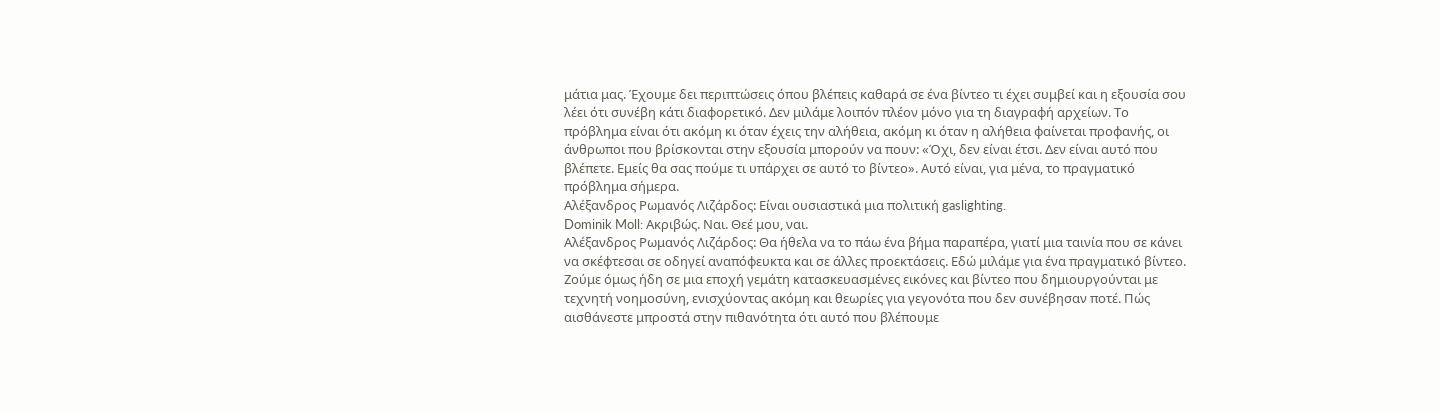μάτια μας. Έχουμε δει περιπτώσεις όπου βλέπεις καθαρά σε ένα βίντεο τι έχει συμβεί και η εξουσία σου λέει ότι συνέβη κάτι διαφορετικό. Δεν μιλάμε λοιπόν πλέον μόνο για τη διαγραφή αρχείων. Το πρόβλημα είναι ότι ακόμη κι όταν έχεις την αλήθεια, ακόμη κι όταν η αλήθεια φαίνεται προφανής, οι άνθρωποι που βρίσκονται στην εξουσία μπορούν να πουν: «Όχι, δεν είναι έτσι. Δεν είναι αυτό που βλέπετε. Εμείς θα σας πούμε τι υπάρχει σε αυτό το βίντεο». Αυτό είναι, για μένα, το πραγματικό πρόβλημα σήμερα.
Αλέξανδρος Ρωμανός Λιζάρδος: Είναι ουσιαστικά μια πολιτική gaslighting.
Dominik Moll: Ακριβώς. Ναι. Θεέ μου, ναι.
Αλέξανδρος Ρωμανός Λιζάρδος: Θα ήθελα να το πάω ένα βήμα παραπέρα, γιατί μια ταινία που σε κάνει να σκέφτεσαι σε οδηγεί αναπόφευκτα και σε άλλες προεκτάσεις. Εδώ μιλάμε για ένα πραγματικό βίντεο. Ζούμε όμως ήδη σε μια εποχή γεμάτη κατασκευασμένες εικόνες και βίντεο που δημιουργούνται με τεχνητή νοημοσύνη, ενισχύοντας ακόμη και θεωρίες για γεγονότα που δεν συνέβησαν ποτέ. Πώς αισθάνεστε μπροστά στην πιθανότητα ότι αυτό που βλέπουμε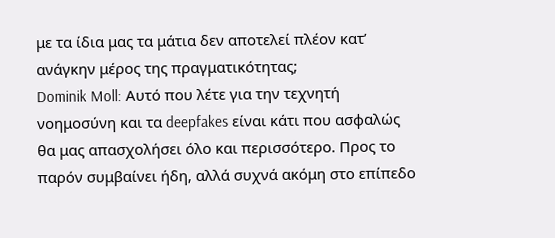με τα ίδια μας τα μάτια δεν αποτελεί πλέον κατ’ ανάγκην μέρος της πραγματικότητας;
Dominik Moll: Αυτό που λέτε για την τεχνητή νοημοσύνη και τα deepfakes είναι κάτι που ασφαλώς θα μας απασχολήσει όλο και περισσότερο. Προς το παρόν συμβαίνει ήδη, αλλά συχνά ακόμη στο επίπεδο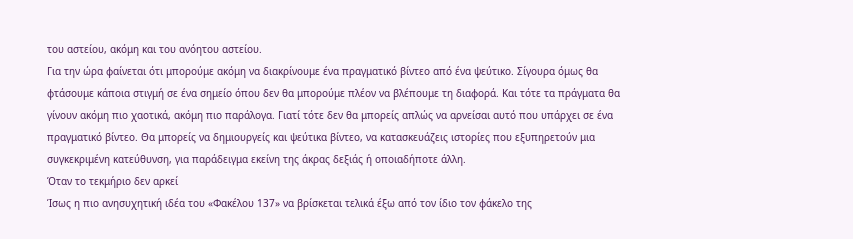του αστείου, ακόμη και του ανόητου αστείου.
Για την ώρα φαίνεται ότι μπορούμε ακόμη να διακρίνουμε ένα πραγματικό βίντεο από ένα ψεύτικο. Σίγουρα όμως θα φτάσουμε κάποια στιγμή σε ένα σημείο όπου δεν θα μπορούμε πλέον να βλέπουμε τη διαφορά. Και τότε τα πράγματα θα γίνουν ακόμη πιο χαοτικά, ακόμη πιο παράλογα. Γιατί τότε δεν θα μπορείς απλώς να αρνείσαι αυτό που υπάρχει σε ένα πραγματικό βίντεο. Θα μπορείς να δημιουργείς και ψεύτικα βίντεο, να κατασκευάζεις ιστορίες που εξυπηρετούν μια συγκεκριμένη κατεύθυνση, για παράδειγμα εκείνη της άκρας δεξιάς ή οποιαδήποτε άλλη.
Όταν το τεκμήριο δεν αρκεί
Ίσως η πιο ανησυχητική ιδέα του «Φακέλου 137» να βρίσκεται τελικά έξω από τον ίδιο τον φάκελο της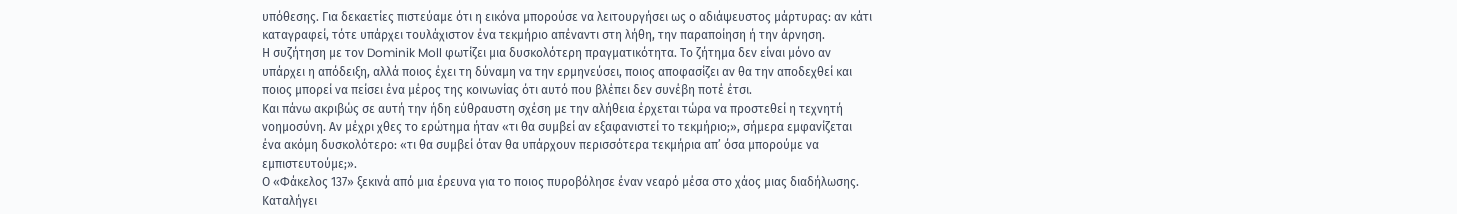υπόθεσης. Για δεκαετίες πιστεύαμε ότι η εικόνα μπορούσε να λειτουργήσει ως ο αδιάψευστος μάρτυρας: αν κάτι καταγραφεί, τότε υπάρχει τουλάχιστον ένα τεκμήριο απέναντι στη λήθη, την παραποίηση ή την άρνηση.
Η συζήτηση με τον Dominik Moll φωτίζει μια δυσκολότερη πραγματικότητα. Το ζήτημα δεν είναι μόνο αν υπάρχει η απόδειξη, αλλά ποιος έχει τη δύναμη να την ερμηνεύσει, ποιος αποφασίζει αν θα την αποδεχθεί και ποιος μπορεί να πείσει ένα μέρος της κοινωνίας ότι αυτό που βλέπει δεν συνέβη ποτέ έτσι.
Και πάνω ακριβώς σε αυτή την ήδη εύθραυστη σχέση με την αλήθεια έρχεται τώρα να προστεθεί η τεχνητή νοημοσύνη. Αν μέχρι χθες το ερώτημα ήταν «τι θα συμβεί αν εξαφανιστεί το τεκμήριο;», σήμερα εμφανίζεται ένα ακόμη δυσκολότερο: «τι θα συμβεί όταν θα υπάρχουν περισσότερα τεκμήρια απ’ όσα μπορούμε να εμπιστευτούμε;».
Ο «Φάκελος 137» ξεκινά από μια έρευνα για το ποιος πυροβόλησε έναν νεαρό μέσα στο χάος μιας διαδήλωσης. Καταλήγει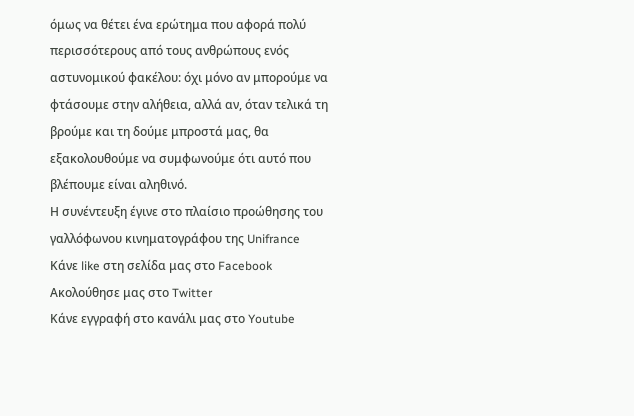όμως να θέτει ένα ερώτημα που αφορά πολύ περισσότερους από τους ανθρώπους ενός αστυνομικού φακέλου: όχι μόνο αν μπορούμε να φτάσουμε στην αλήθεια, αλλά αν, όταν τελικά τη βρούμε και τη δούμε μπροστά μας, θα εξακολουθούμε να συμφωνούμε ότι αυτό που βλέπουμε είναι αληθινό.
Η συνέντευξη έγινε στο πλαίσιο προώθησης του γαλλόφωνου κινηματογράφου της Unifrance
Κάνε like στη σελίδα μας στο Facebook
Ακολούθησε μας στο Twitter
Κάνε εγγραφή στο κανάλι μας στο Youtube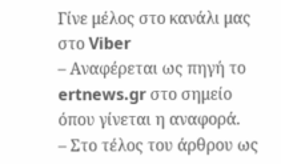Γίνε μέλος στο κανάλι μας στο Viber
– Αναφέρεται ως πηγή το ertnews.gr στο σημείο όπου γίνεται η αναφορά.
– Στο τέλος του άρθρου ως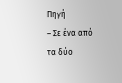Πηγή
– Σε ένα από τα δύο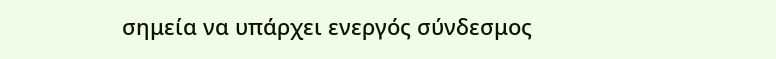σημεία να υπάρχει ενεργός σύνδεσμος